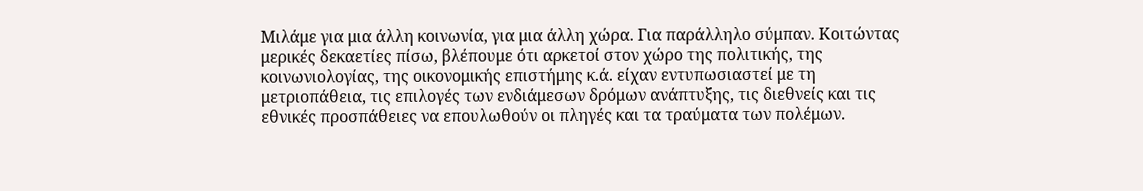Μιλάμε για μια άλλη κοινωνία, για μια άλλη χώρα. Για παράλληλο σύμπαν. Κοιτώντας μερικές δεκαετίες πίσω, βλέπουμε ότι αρκετοί στον χώρο της πολιτικής, της κοινωνιολογίας, της οικονομικής επιστήμης κ.ά. είχαν εντυπωσιαστεί με τη μετριοπάθεια, τις επιλογές των ενδιάμεσων δρόμων ανάπτυξης, τις διεθνείς και τις εθνικές προσπάθειες να επουλωθούν οι πληγές και τα τραύματα των πολέμων.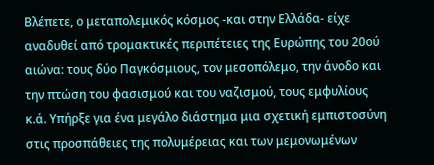Βλέπετε, ο μεταπολεμικός κόσμος -και στην Ελλάδα- είχε αναδυθεί από τρομακτικές περιπέτειες της Ευρώπης του 20ού αιώνα: τους δύο Παγκόσμιους, τον μεσοπόλεμο, την άνοδο και την πτώση του φασισμού και του ναζισμού, τους εμφυλίους κ.ά. Υπήρξε για ένα μεγάλο διάστημα μια σχετική εμπιστοσύνη στις προσπάθειες της πολυμέρειας και των μεμονωμένων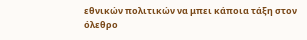εθνικών πολιτικών να μπει κάποια τάξη στον όλεθρο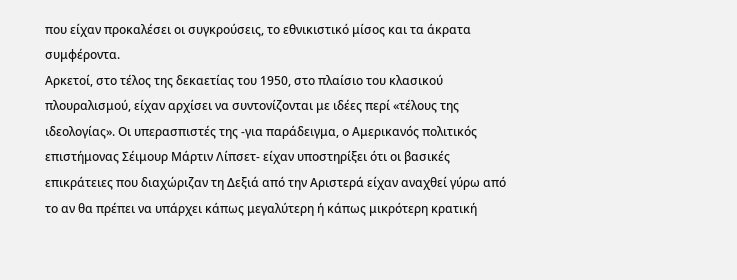που είχαν προκαλέσει οι συγκρούσεις, το εθνικιστικό μίσος και τα άκρατα συμφέροντα.
Αρκετοί, στο τέλος της δεκαετίας του 1950, στο πλαίσιο του κλασικού πλουραλισμού, είχαν αρχίσει να συντονίζονται με ιδέες περί «τέλους της ιδεολογίας». Οι υπερασπιστές της -για παράδειγμα, ο Αμερικανός πολιτικός επιστήμονας Σέιμουρ Μάρτιν Λίπσετ- είχαν υποστηρίξει ότι οι βασικές επικράτειες που διαχώριζαν τη Δεξιά από την Αριστερά είχαν αναχθεί γύρω από το αν θα πρέπει να υπάρχει κάπως μεγαλύτερη ή κάπως μικρότερη κρατική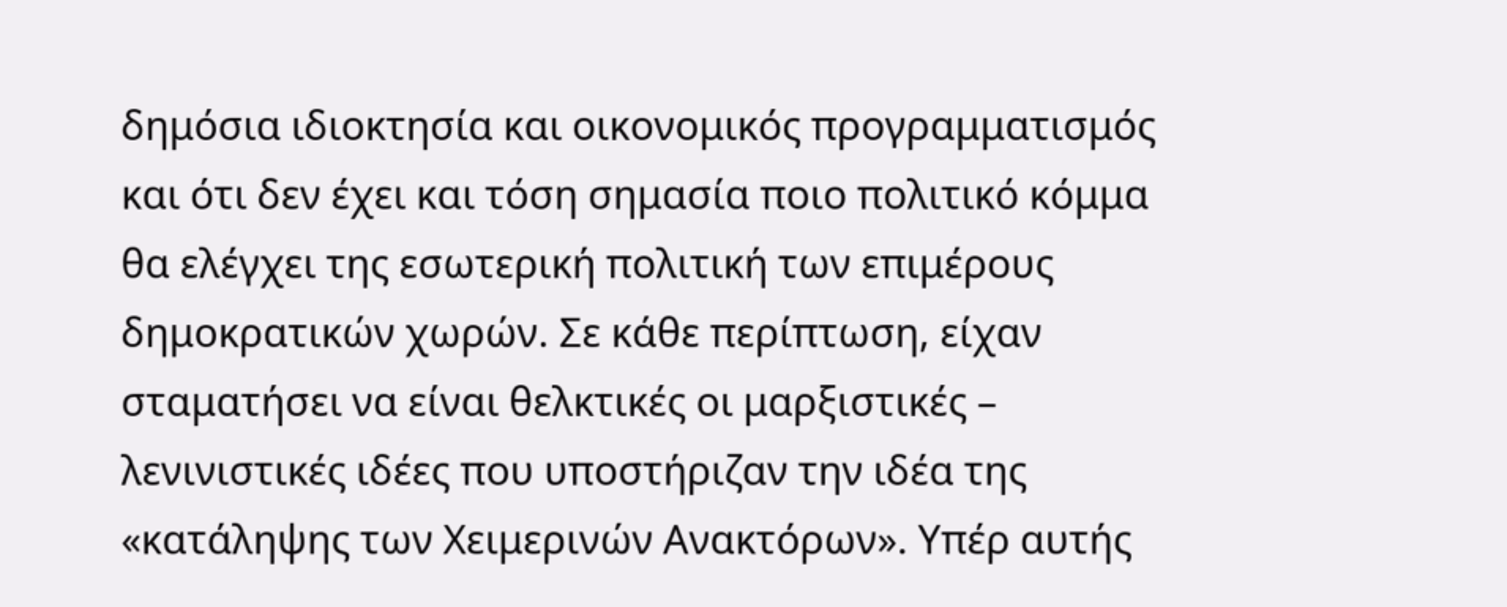δημόσια ιδιοκτησία και οικονομικός προγραμματισμός και ότι δεν έχει και τόση σημασία ποιο πολιτικό κόμμα θα ελέγχει της εσωτερική πολιτική των επιμέρους δημοκρατικών χωρών. Σε κάθε περίπτωση, είχαν σταματήσει να είναι θελκτικές οι μαρξιστικές – λενινιστικές ιδέες που υποστήριζαν την ιδέα της «κατάληψης των Χειμερινών Ανακτόρων». Υπέρ αυτής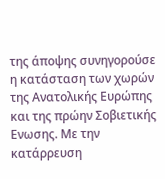της άποψης συνηγορούσε η κατάσταση των χωρών της Ανατολικής Ευρώπης και της πρώην Σοβιετικής Ενωσης. Με την κατάρρευση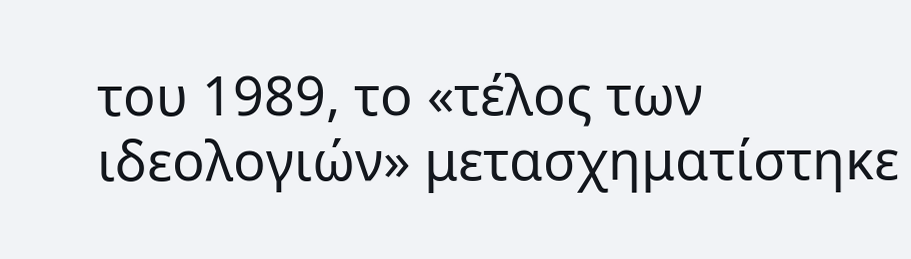του 1989, το «τέλος των ιδεολογιών» μετασχηματίστηκε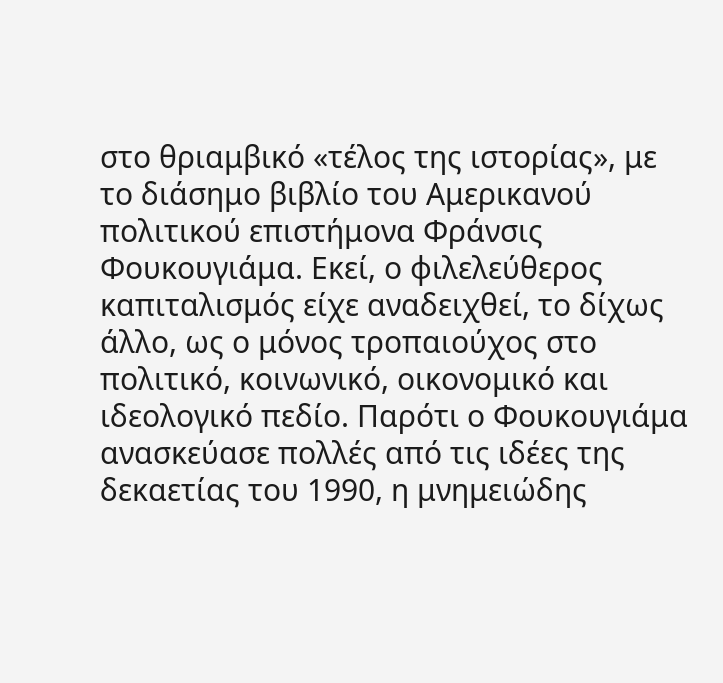στο θριαμβικό «τέλος της ιστορίας», με το διάσημο βιβλίο του Αμερικανού πολιτικού επιστήμονα Φράνσις Φουκουγιάμα. Εκεί, ο φιλελεύθερος καπιταλισμός είχε αναδειχθεί, το δίχως άλλο, ως ο μόνος τροπαιούχος στο πολιτικό, κοινωνικό, οικονομικό και ιδεολογικό πεδίο. Παρότι ο Φουκουγιάμα ανασκεύασε πολλές από τις ιδέες της δεκαετίας του 1990, η μνημειώδης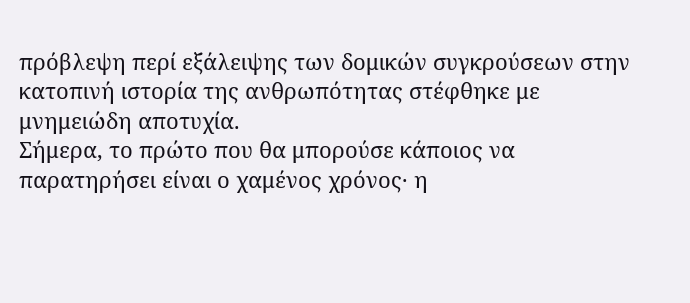πρόβλεψη περί εξάλειψης των δομικών συγκρούσεων στην κατοπινή ιστορία της ανθρωπότητας στέφθηκε με μνημειώδη αποτυχία.
Σήμερα, το πρώτο που θα μπορούσε κάποιος να παρατηρήσει είναι ο χαμένος χρόνος· η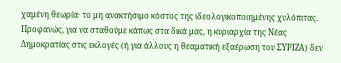χαμένη θεωρία· το μη ανακτήσιμο κόστος της ιδεολογικοποιημένης χυλόπιτας. Προφανώς, για να σταθούμε κάπως στα δικά μας, η κυριαρχία της Νέας Δημοκρατίας στις εκλογές (ή για άλλους η θεαματική εξαέρωση του ΣΥΡΙΖΑ) δεν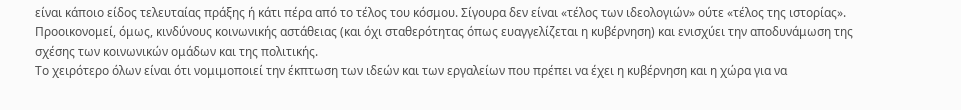είναι κάποιο είδος τελευταίας πράξης ή κάτι πέρα από το τέλος του κόσμου. Σίγουρα δεν είναι «τέλος των ιδεολογιών» ούτε «τέλος της ιστορίας». Προοικονομεί, όμως, κινδύνους κοινωνικής αστάθειας (και όχι σταθερότητας όπως ευαγγελίζεται η κυβέρνηση) και ενισχύει την αποδυνάμωση της σχέσης των κοινωνικών ομάδων και της πολιτικής.
Το χειρότερο όλων είναι ότι νομιμοποιεί την έκπτωση των ιδεών και των εργαλείων που πρέπει να έχει η κυβέρνηση και η χώρα για να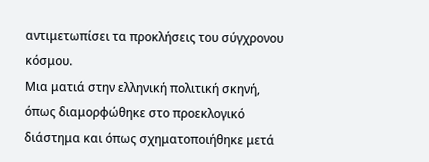αντιμετωπίσει τα προκλήσεις του σύγχρονου κόσμου.
Μια ματιά στην ελληνική πολιτική σκηνή, όπως διαμορφώθηκε στο προεκλογικό διάστημα και όπως σχηματοποιήθηκε μετά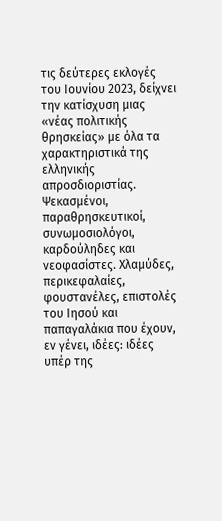τις δεύτερες εκλογές του Ιουνίου 2023, δείχνει την κατίσχυση μιας «νέας πολιτικής θρησκείας» με όλα τα χαρακτηριστικά της ελληνικής απροσδιοριστίας. Ψεκασμένοι, παραθρησκευτικοί, συνωμοσιολόγοι, καρδούληδες και νεοφασίστες. Χλαμύδες, περικεφαλαίες, φουστανέλες, επιστολές του Ιησού και παπαγαλάκια που έχουν, εν γένει, ιδέες: ιδέες υπέρ της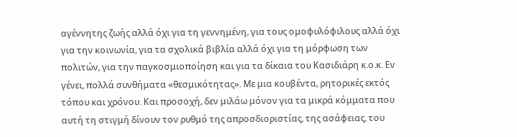αγέννητης ζωής αλλά όχι για τη γεννημένη, για τους ομοφυλόφιλους αλλά όχι για την κοινωνία, για τα σχολικά βιβλία αλλά όχι για τη μόρφωση των πολιτών, για την παγκοσμιοποίηση και για τα δίκαια του Κασιδιάρη κ.ο.κ. Εν γένει, πολλά συνθήματα «θεσμικότητας». Με μια κουβέντα, ρητορικές εκτός τόπου και χρόνου. Και προσοχή, δεν μιλάω μόνον για τα μικρά κόμματα που αυτή τη στιγμή δίνουν τον ρυθμό της απροσδιοριστίας, της ασάφειας, του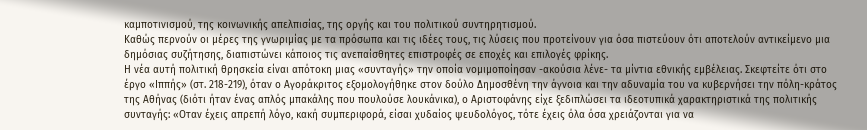καμποτινισμού, της κοινωνικής απελπισίας, της οργής και του πολιτικού συντηρητισμού.
Καθώς περνούν οι μέρες της γνωριμίας με τα πρόσωπα και τις ιδέες τους, τις λύσεις που προτείνουν για όσα πιστεύουν ότι αποτελούν αντικείμενο μια δημόσιας συζήτησης, διαπιστώνει κάποιος τις ανεπαίσθητες επιστροφές σε εποχές και επιλογές φρίκης.
Η νέα αυτή πολιτική θρησκεία είναι απότοκη μιας «συνταγής» την οποία νομιμοποίησαν -ακούσια λένε- τα μίντια εθνικής εμβέλειας. Σκεφτείτε ότι στο έργο «Ιππής» (στ. 218-219), όταν ο Αγοράκριτος εξομολογήθηκε στον δούλο Δημοσθένη την άγνοια και την αδυναμία του να κυβερνήσει την πόλη-κράτος της Αθήνας (διότι ήταν ένας απλός μπακάλης που πουλούσε λουκάνικα), ο Αριστοφάνης είχε ξεδιπλώσει τα ιδεοτυπικά χαρακτηριστικά της πολιτικής συνταγής: «Οταν έχεις απρεπή λόγο, κακή συμπεριφορά, είσαι χυδαίος ψευδολόγος, τότε έχεις όλα όσα χρειάζονται για να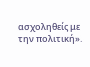ασχοληθείς με την πολιτική».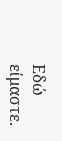Εδώ είμαστε.